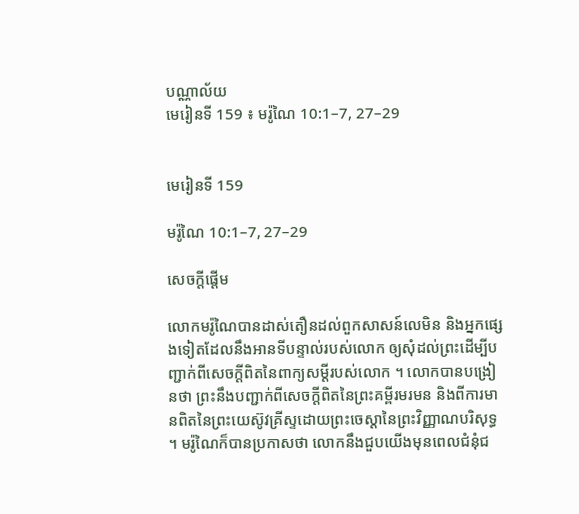បណ្ណាល័យ
មេរៀនទី 159 ៖ មរ៉ូណៃ 10:1–7, 27–29


មេរៀនទី 159

មរ៉ូណៃ 10:1–7, 27–29

សេចក្តីផ្ដើម

លោកមរ៉ូណៃបានដាស់តឿនដល់ពួកសាសន៍លេមិន និងអ្នកផ្សេងទៀតដែលនឹងអានទីបន្ទាល់របស់លោក ឲ្យសុំដល់ព្រះដើម្បីបញ្ជាក់ពីសេចក្ដីពិតនៃពាក្យសម្ដីរបស់លោក ។ លោកបានបង្រៀនថា ព្រះនឹងបញ្ជាក់ពីសេចក្ដីពិតនៃព្រះគម្ពីរមរមន និងពីការមានពិតនៃព្រះយេស៊ូវគ្រីស្ទដោយព្រះចេស្តានៃព្រះវិញ្ញាណបរិសុទ្ធ ។ មរ៉ូណៃក៏បានប្រកាសថា លោកនឹងជួបយើងមុនពេលជំនុំជ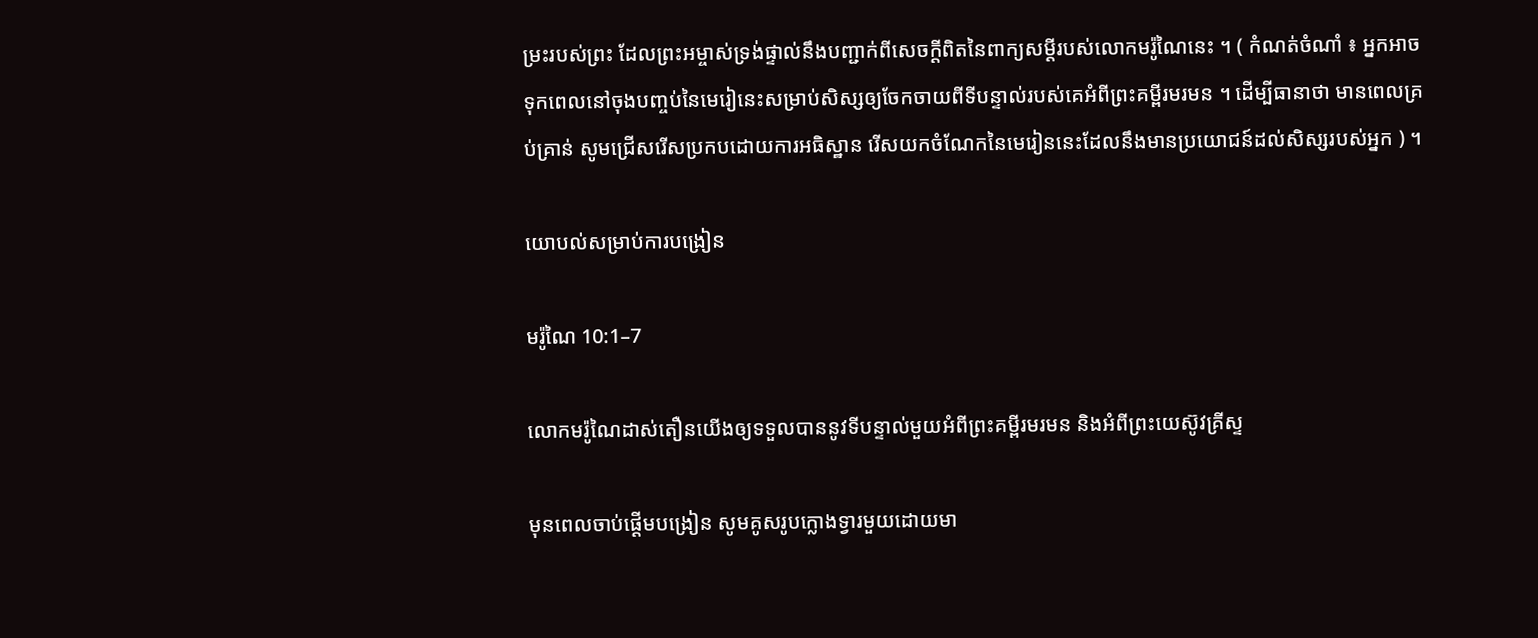ម្រះរបស់ព្រះ ដែលព្រះអម្ចាស់ទ្រង់ផ្ទាល់នឹងបញ្ជាក់ពីសេចក្ដីពិតនៃពាក្យសម្ដីរបស់លោកមរ៉ូណៃនេះ ។ ( កំណត់ចំណាំ ៖ អ្នកអាចទុកពេលនៅចុងបញ្ចប់នៃមេរៀនេះសម្រាប់សិស្សឲ្យចែកចាយពីទីបន្ទាល់របស់គេអំពីព្រះគម្ពីរមរមន ។ ដើម្បីធានាថា មានពេលគ្រប់គ្រាន់ សូមជ្រើសរើសប្រកបដោយការអធិស្ឋាន រើសយកចំណែកនៃមេរៀននេះដែលនឹងមានប្រយោជន៍ដល់សិស្សរបស់អ្នក ) ។

យោបល់សម្រាប់ការបង្រៀន

មរ៉ូណៃ 10:1–7

លោកមរ៉ូណៃដាស់តឿនយើងឲ្យទទួលបាននូវទីបន្ទាល់មួយអំពីព្រះគម្ពីរមរមន និងអំពីព្រះយេស៊ូវគ្រីស្ទ

មុនពេលចាប់ផ្ដើមបង្រៀន សូមគូសរូបក្លោងទ្វារមួយដោយមា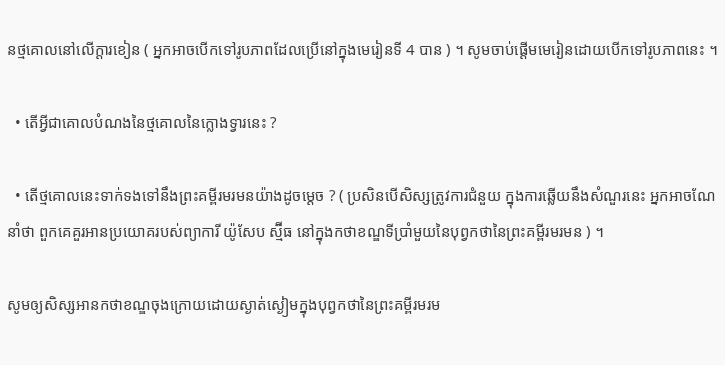នថ្មគោលនៅលើក្ដារខៀន ( អ្នកអាចបើកទៅរូបភាពដែលប្រើនៅក្នុងមេរៀនទី 4 បាន ) ។ សូមចាប់ផ្ដើមមេរៀនដោយបើកទៅរូបភាពនេះ ។

  • តើអ្វីជាគោលបំណងនៃថ្មគោលនៃក្លោងទ្វារនេះ ?

  • តើថ្មគោលនេះទាក់ទងទៅនឹងព្រះគម្ពីរមរមនយ៉ាងដូចម្ដេច ? ( ប្រសិនបើសិស្សត្រូវការជំនួយ ក្នុងការឆ្លើយនឹងសំណួរនេះ អ្នកអាចណែនាំថា ពួកគេគួរអានប្រយោគរបស់ព្យាការី យ៉ូសែប ស្ម៊ីធ នៅក្នុងកថាខណ្ឌទីប្រាំមួយនៃបុព្វកថានៃព្រះគម្ពីរមរមន ) ។

សូមឲ្យសិស្សអានកថាខណ្ឌចុងក្រោយដោយស្ងាត់ស្ងៀមក្នុងបុព្វកថានៃព្រះគម្ពីរមរម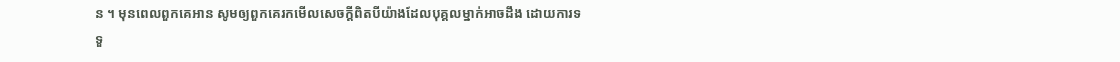ន ។ មុនពេលពួកគេអាន សូមឲ្យពួកគេរកមើលសេចក្ដីពិតបីយ៉ាងដែលបុគ្គលម្នាក់អាចដឹង ដោយការទទួ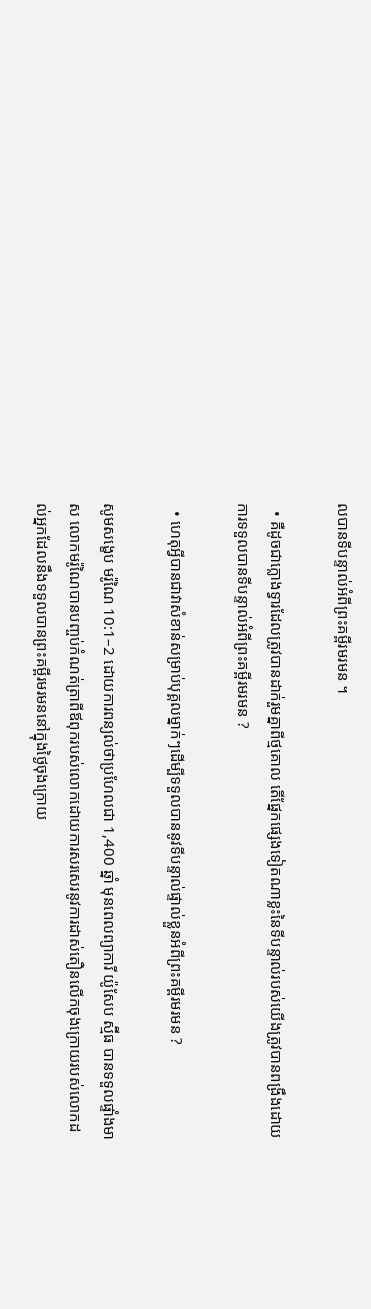លបានទីបន្ទាល់អំពីព្រះគម្ពីរមរមន ។

  • គឺដូចជាក្លោងទ្វារដែលត្រូវបានដាក់រួមគ្នាពីថ្មគោល តើផ្នែកផ្សេងទៀតណាខ្លះនៃទីបន្ទាល់របស់យើងត្រូវបានពង្រឹងដោយការទទួលបានទីបន្ទាល់អំពីព្រះគម្ពីរមរមន ?

  • ហេតុអ្វីបានជាវាសំខាន់សម្រាប់បុគ្គលម្នាក់ៗដើម្បីទទួលបាននូវទីបន្ទាល់ផ្ទាល់ខ្លួនអំពីព្រះគម្ពីរមរមន ?

សូមសង្ខេប មរ៉ូណៃ 10:1–2 ដោយការពន្យល់ថាប្រហែលជា 1,400 ឆ្នាំ មុនពេលព្យាការី យ៉ូសែប ស្ម៊ីធ បានទទួលផ្ទាំងមាស លោកមរ៉ូណៃបានបញ្ចប់កំណត់ត្រាពីឪពុករបស់លោកដោយការសរសេរនូវការដាស់តឿនលើកចុងក្រោយរបស់លោកដល់អ្នកដែលនឹងទទួលបានព្រះគម្ពីរមរមននៅក្នុងថ្ងៃចុងក្រោយ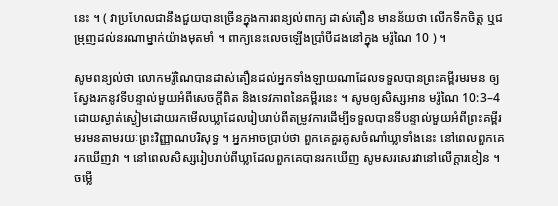នេះ ។ ( វាប្រហែលជានឹងជួយបានច្រើនក្នុងការពន្យល់ពាក្យ ដាស់តឿន មានន័យថា លើកទឹកចិត្ត ឬជម្រុញដល់នរណាម្នាក់យ៉ាងមុតមាំ ។ ពាក្យនេះលេចឡើងប្រាំបីដងនៅក្នុង មរ៉ូណៃ 10 ) ។

សូមពន្យល់ថា លោកមរ៉ូណៃបានដាស់តឿនដល់អ្នកទាំងឡាយណាដែលទទួលបានព្រះគម្ពីរមរមន ឲ្យស្វែងរកនូវទីបន្ទាល់មួយអំពីសេចក្ដីពិត និងទេវភាពនៃគម្ពីរនេះ ។ សូមឲ្យសិស្សអាន មរ៉ូណៃ 10:3–4 ដោយស្ងាត់ស្ងៀមដោយរកមើលឃ្លាដែលរៀបរាប់ពីតម្រូវការដើម្បីទទួលបានទីបន្ទាល់មួយអំពីព្រះគម្ពីរមរមនតាមរយៈព្រះវិញ្ញាណបរិសុទ្ធ ។ អ្នកអាចប្រាប់ថា ពួកគេគួរគូសចំណាំឃ្លាទាំងនេះ នៅពេលពួកគេរកឃើញវា ។ នៅពេលសិស្សរៀបរាប់ពីឃ្លាដែលពួកគេបានរកឃើញ សូមសរសេរវានៅលើក្ដារខៀន ។ ចម្លើ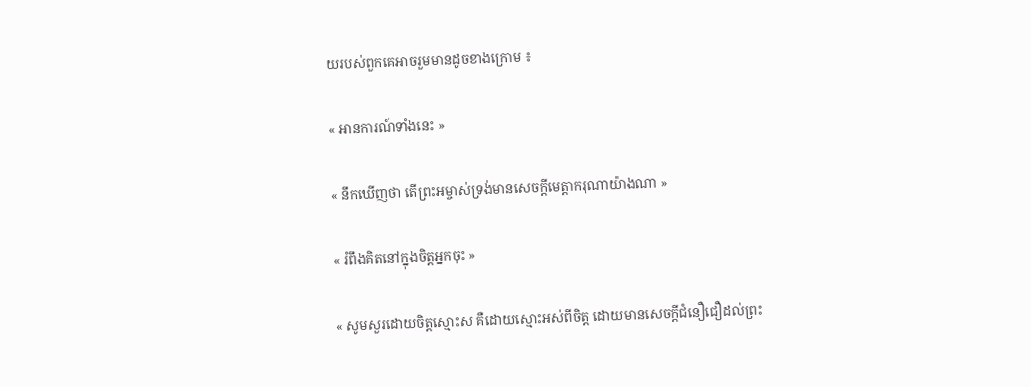យរបស់ពួកគេអាចរួមមានដូចខាងក្រោម ៖

« អានការណ៍ទាំងនេះ »

« នឹកឃើញថា តើព្រះអម្ចាស់ទ្រង់មានសេចក្ដីមេត្តាករុណាយ៉ាងណា »

« រំពឹងគិតនៅក្នុងចិត្តអ្នកចុះ »

« សូមសួរដោយចិត្តស្មោះស គឺដោយស្មោះអស់ពីចិត្ត ដោយមានសេចក្ដីជំនឿជឿដល់ព្រះ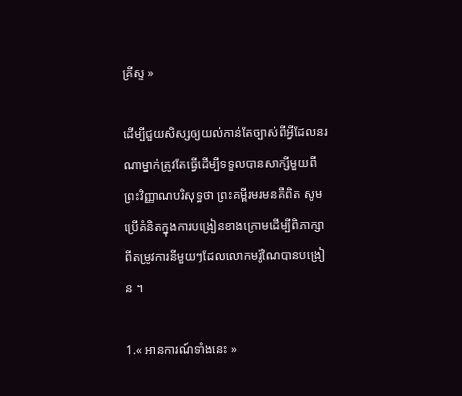គ្រីស្ទ »

ដើម្បីជួយសិស្សឲ្យយល់កាន់តែច្បាស់ពីអ្វីដែលនរណាម្នាក់ត្រូវតែធ្វើដើម្បីទទួលបានសាក្សីមួយពីព្រះវិញ្ញាណបរិសុទ្ធថា ព្រះគម្ពីរមរមនគឺពិត សូមប្រើគំនិតក្នុងការបង្រៀនខាងក្រោមដើម្បីពិភាក្សាពីតម្រូវការនីមួយៗដែលលោកមរ៉ូណៃបានបង្រៀន ។

1.« អានការណ៍ទាំងនេះ »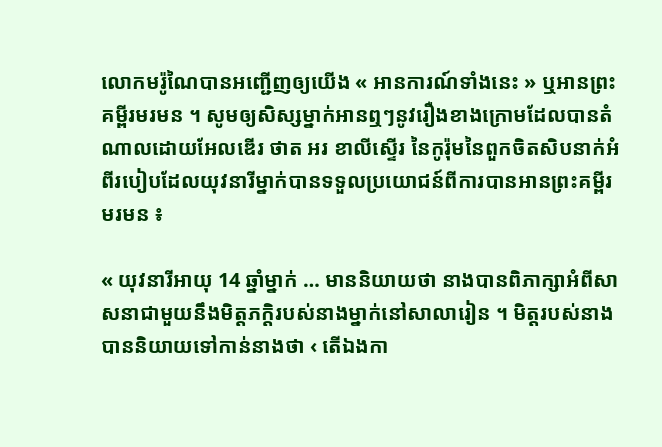លោកមរ៉ូណៃបានអញ្ជើញឲ្យយើង « អានការណ៍ទាំងនេះ » ឬអានព្រះគម្ពីរមរមន ។ សូមឲ្យសិស្សម្នាក់អានឮៗនូវរឿងខាងក្រោមដែលបានតំណាលដោយអែលឌើរ ថាត អរ ខាលីស្ទើរ នៃកូរ៉ុមនៃពួកចិតសិបនាក់អំពីរបៀបដែលយុវនារីម្នាក់បានទទួលប្រយោជន៍ពីការបានអានព្រះគម្ពីរមរមន ៖

« យុវនារីអាយុ 14 ឆ្នាំម្នាក់ … មាននិយាយថា នាងបានពិភាក្សាអំពីសាសនាជាមួយនឹងមិត្តភក្ដិរបស់នាងម្នាក់នៅសាលារៀន ។ មិត្តរបស់នាងបាននិយាយទៅកាន់នាងថា ‹ តើឯងកា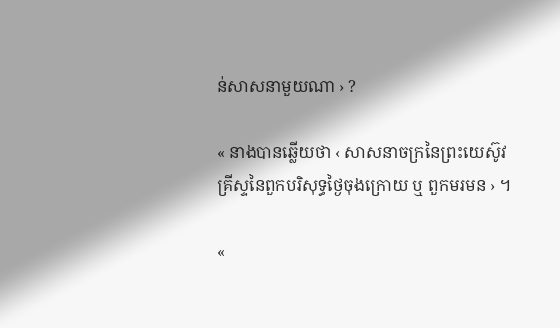ន់សាសនាមួយណា › ?

« នាងបានឆ្លើយថា ‹ សាសនាចក្រនៃព្រះយេស៊ូវគ្រីស្ទនៃពួកបរិសុទ្ធថ្ងៃចុងក្រោយ ឬ ពួកមរមន › ។

«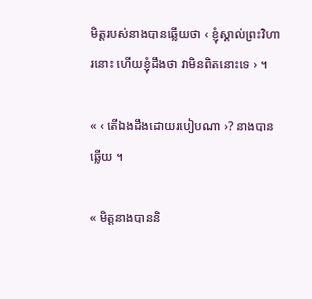មិត្តរបស់នាងបានឆ្លើយថា ‹ ខ្ញុំស្គាល់ព្រះវិហារនោះ ហើយខ្ញុំដឹងថា វាមិនពិតនោះទេ › ។

« ‹ តើឯងដឹងដោយរបៀបណា ›? នាងបានឆ្លើយ ។

« មិត្តនាងបាននិ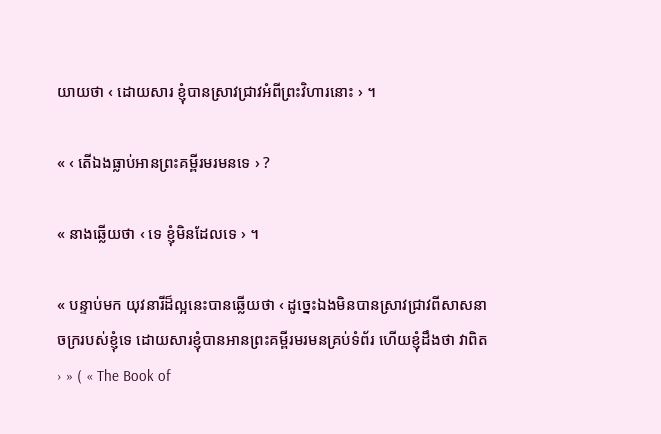យាយថា ‹ ដោយសារ ខ្ញុំបានស្រាវជ្រាវអំពីព្រះវិហារនោះ › ។

« ‹ តើឯងធ្លាប់អានព្រះគម្ពីរមរមនទេ › ?

« នាងឆ្លើយថា ‹ ទេ ខ្ញុំមិនដែលទេ › ។

« បន្ទាប់មក យុវនារីដ៏ល្អនេះបានឆ្លើយថា ‹ ដូច្នេះឯងមិនបានស្រាវជ្រាវពីសាសនាចក្ររបស់ខ្ញុំទេ ដោយសារខ្ញុំបានអានព្រះគម្ពីរមរមនគ្រប់ទំព័រ ហើយខ្ញុំដឹងថា វាពិត › » ( « The Book of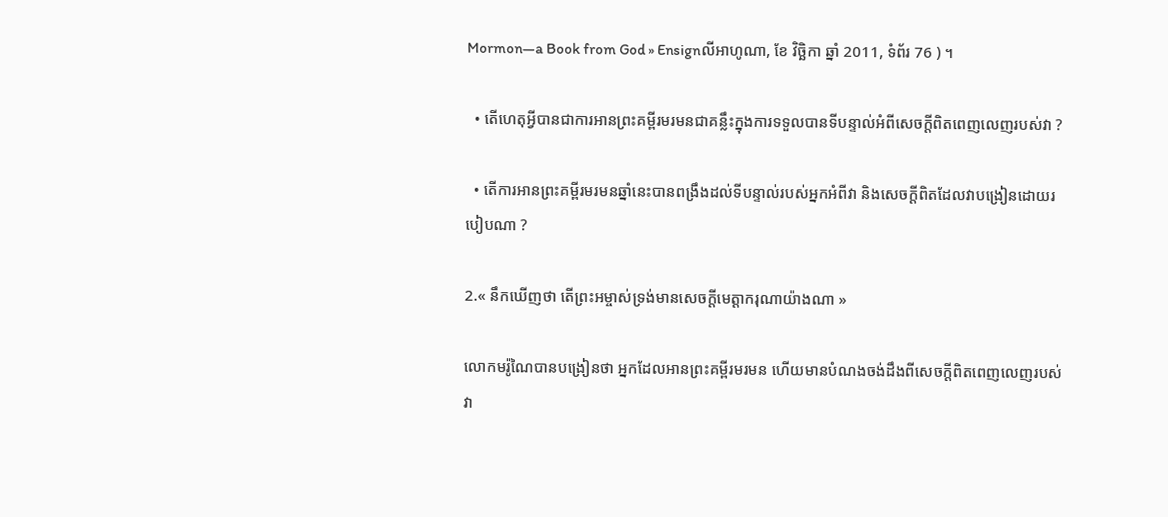Mormon—a Book from God » Ensignលីអាហូណា, ខែ វិច្ឆិកា ឆ្នាំ 2011, ទំព័រ 76 ) ។

  • តើហេតុអ្វីបានជាការអានព្រះគម្ពីរមរមនជាគន្លឹះក្នុងការទទួលបានទីបន្ទាល់អំពីសេចក្ដីពិតពេញលេញរបស់វា ?

  • តើការអានព្រះគម្ពីរមរមនឆ្នាំនេះបានពង្រឹងដល់ទីបន្ទាល់របស់អ្នកអំពីវា និងសេចក្ដីពិតដែលវាបង្រៀនដោយរបៀបណា ?

2.« នឹកឃើញថា តើព្រះអម្ចាស់ទ្រង់មានសេចក្ដីមេត្តាករុណាយ៉ាងណា »

លោកមរ៉ូណៃបានបង្រៀនថា អ្នកដែលអានព្រះគម្ពីរមរមន ហើយមានបំណងចង់ដឹងពីសេចក្តីពិតពេញលេញរបស់វា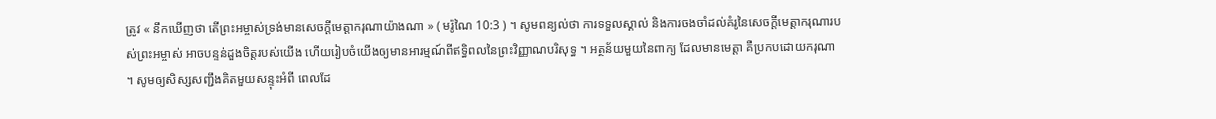ត្រូវ « នឹកឃើញថា តើព្រះអម្ចាស់ទ្រង់មានសេចក្ដីមេត្តាករុណាយ៉ាងណា » ( មរ៉ូណៃ 10:3 ) ។ សូមពន្យល់ថា ការទទួលស្គាល់ និងការចងចាំដល់គំរូនៃសេចក្ដីមេត្តាករុណារបស់ព្រះអម្ចាស់ អាចបន្ទន់ដួងចិត្តរបស់យើង ហើយរៀបចំយើងឲ្យមានអារម្មណ៍ពីឥទ្ធិពលនៃព្រះវិញ្ញាណបរិសុទ្ធ ។ អត្ថន័យមួយនៃពាក្យ ដែលមានមេត្តា គឺប្រកបដោយករុណា ។ សូមឲ្យសិស្សសញ្ជឹងគិតមួយសន្ទុះអំពី ពេលដែ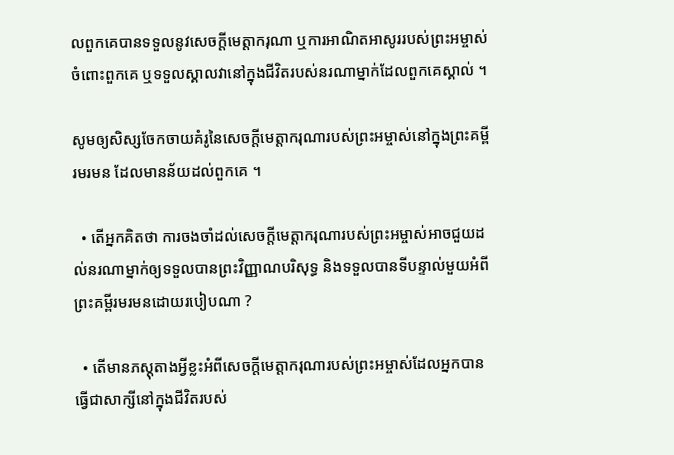លពួកគេបានទទួលនូវសេចក្តីមេត្តាករុណា ឬការអាណិតអាសូររបស់ព្រះអម្ចាស់ចំពោះពួកគេ ឬទទួលស្គាលវានៅក្នុងជីវិតរបស់នរណាម្នាក់ដែលពួកគេស្គាល់ ។

សូមឲ្យសិស្សចែកចាយគំរូនៃសេចក្តីមេត្តាករុណារបស់ព្រះអម្ចាស់នៅក្នុងព្រះគម្ពីរមរមន ដែលមានន័យដល់ពួកគេ ។

  • តើអ្នកគិតថា ការចងចាំដល់សេចក្តីមេត្តាករុណារបស់ព្រះអម្ចាស់អាចជួយដល់នរណាម្នាក់ឲ្យទទួលបានព្រះវិញ្ញាណបរិសុទ្ធ និងទទួលបានទីបន្ទាល់មួយអំពីព្រះគម្ពីរមរមនដោយរបៀបណា ?

  • តើមានភស្ដុតាងអ្វីខ្លះអំពីសេចក្តីមេត្តាករុណារបស់ព្រះអម្ចាស់ដែលអ្នកបានធ្វើជាសាក្សីនៅក្នុងជីវិតរបស់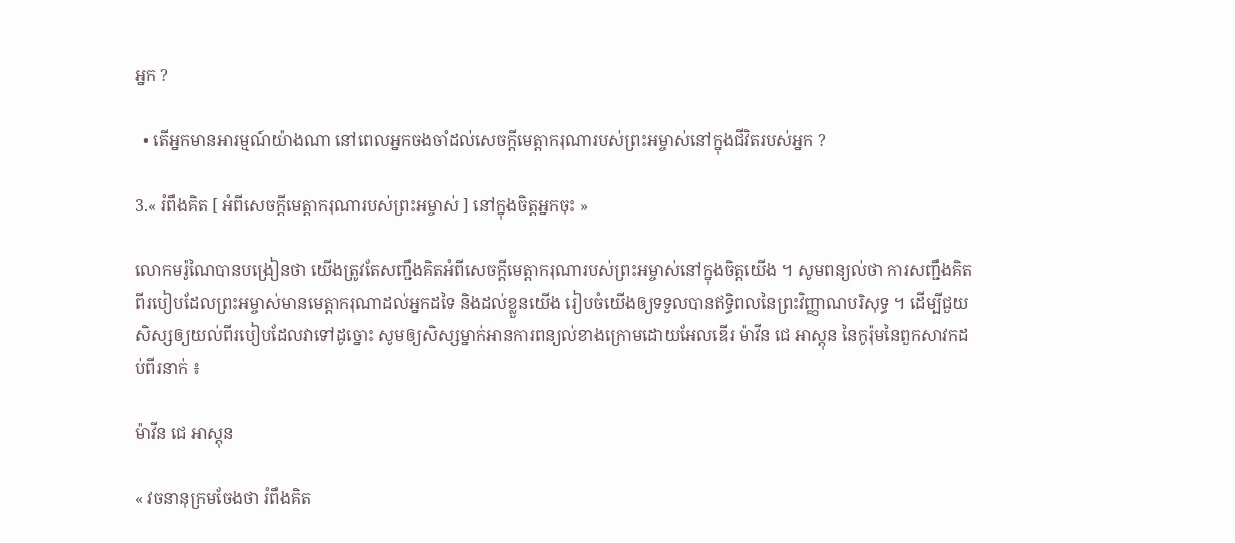អ្នក ?

  • តើអ្នកមានអារម្មណ៍យ៉ាងណា នៅពេលអ្នកចងចាំដល់សេចក្តីមេត្តាករុណារបស់ព្រះអម្ចាស់នៅក្នុងជីវិតរបស់អ្នក ?

3.« រំពឹងគិត [ អំពីសេចក្តីមេត្តាករុណារបស់ព្រះអម្ចាស់ ] នៅក្នុងចិត្តអ្នកចុះ »

លោកមរ៉ូណៃបានបង្រៀនថា យើងត្រូវតែសញ្ជឹងគិតអំពីសេចក្តីមេត្តាករុណារបស់ព្រះអម្ចាស់នៅក្នុងចិត្តយើង ។ សូមពន្យល់ថា ការសញ្ជឹងគិតពីរបៀបដែលព្រះអម្ចាស់មានមេត្តាករុណាដល់អ្នកដទៃ និងដល់ខ្លួនយើង រៀបចំយើងឲ្យទទួលបានឥទ្ធិពលនៃព្រះវិញ្ញាណបរិសុទ្ធ ។ ដើម្បីជួយសិស្សឲ្យយល់ពីរបៀបដែលវាទៅដូច្នោះ សូមឲ្យសិស្សម្នាក់អានការពន្យល់ខាងក្រោមដោយអែលឌើរ ម៉ាវីន ជេ អាស្តុន នៃកូរ៉ុមនៃពួកសាវកដប់ពីរនាក់ ៖

ម៉ាវីន ជេ អាស្តុន

« វចនានុក្រមចែងថា រំពឹងគិត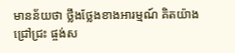មានន័យថា ថ្លឹងថ្លែងខាងអារម្មណ៍ គិតយ៉ាងជ្រៅជ្រះ ផ្ចង់ស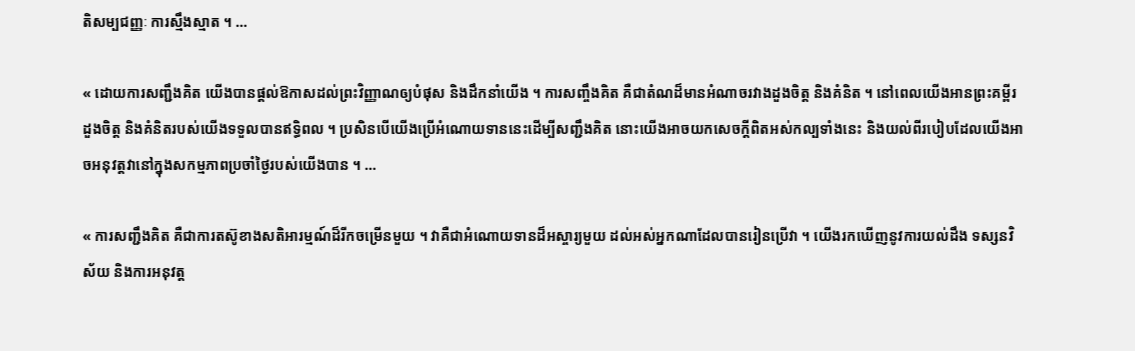តិសម្បជញ្ញៈ ការស្មឹងស្មាត ។ …

« ដោយការសញ្ជឹងគិត យើងបានផ្ដល់ឱកាសដល់ព្រះវិញ្ញាណឲ្យបំផុស និងដឹកនាំយើង ។ ការសញ្ចឹងគិត គឺជាតំណដ៏មានអំណាចរវាងដួងចិត្ត និងគំនិត ។ នៅពេលយើងអានព្រះគម្ពីរ ដួងចិត្ត និងគំនិតរបស់យើងទទួលបានឥទ្ធិពល ។ ប្រសិនបើយើងប្រើអំណោយទាននេះដើម្បីសញ្ជឹងគិត នោះយើងអាចយកសេចក្ដីពិតអស់កល្បទាំងនេះ និងយល់ពីរបៀបដែលយើងអាចអនុវត្តវានៅក្នុងសកម្មភាពប្រចាំថ្ងៃរបស់យើងបាន ។ …

« ការសញ្ជឹងគិត គឺជាការតស៊ូខាងសតិអារម្មណ៍ដ៏រីកចម្រើនមួយ ។ វាគឺជាអំណោយទានដ៏អស្ចារ្យមួយ ដល់អស់អ្នកណាដែលបានរៀនប្រើវា ។ យើងរកឃើញនូវការយល់ដឹង ទស្សនវិស័យ និងការអនុវត្ត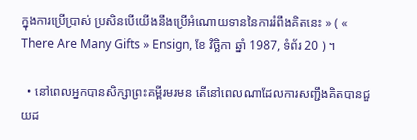ក្នុងការប្រើប្រាស់ ប្រសិនបើយើងនឹងប្រើអំណោយទាននៃការរំពឹងគិតនេះ » ( « There Are Many Gifts » Ensign, ខែ វិច្ឆិកា ឆ្នាំ 1987, ទំព័រ 20 ) ។

  • នៅពេលអ្នកបានសិក្សាព្រះគម្ពីរមរមន តើនៅពេលណាដែលការសញ្ជឹងគិតបានជួយដ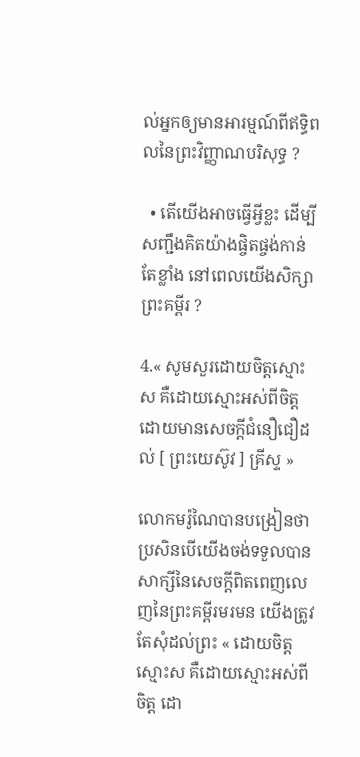ល់អ្នកឲ្យមានអារម្មណ៍ពីឥទ្ធិពលនៃព្រះវិញ្ញាណបរិសុទ្ធ ?

  • តើយើងអាចធ្វើអ្វីខ្លះ ដើម្បីសញ្ជឹងគិតយ៉ាងផ្ចិតផ្ចង់កាន់តែខ្លាំង នៅពេលយើងសិក្សាព្រះគម្ពីរ ?

4.« សូមសួរដោយចិត្តស្មោះស គឺដោយស្មោះអស់ពីចិត្ត ដោយមានសេចក្ដីជំនឿជឿដល់ [ ព្រះយេស៊ូវ ] គ្រីស្ទ »

លោកមរ៉ូណៃបានបង្រៀនថា ប្រសិនបើយើងចង់ទទួលបានសាក្សីនៃសេចក្ដីពិតពេញលេញនៃព្រះគម្ពីរមរមន យើងត្រូវតែសុំដល់ព្រះ « ដោយចិត្តស្មោះស គឺដោយស្មោះអស់ពីចិត្ត ដោ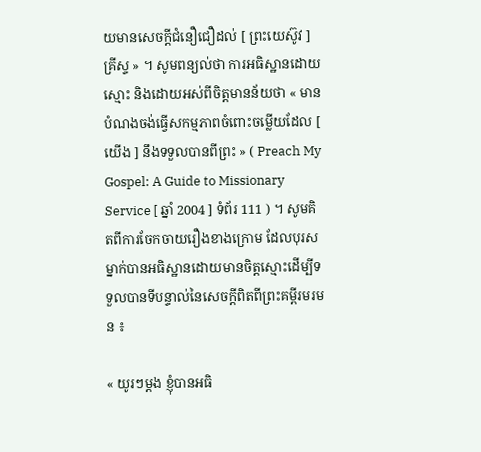យមានសេចក្ដីជំនឿជឿដល់ [ ព្រះយេស៊ូវ ] គ្រីស្ទ » ។ សូមពន្យល់ថា ការអធិស្ឋានដោយស្មោះ និងដោយអស់ពីចិត្តមានន័យថា « មានបំណងចង់ធ្វើសកម្មភាពចំពោះចម្លើយដែល [ យើង ] នឹងទទួលបានពីព្រះ » ( Preach My Gospel: A Guide to Missionary Service [ ឆ្នាំ 2004 ] ទំព័រ 111 ) ។ សូមគិតពីការចែកចាយរឿងខាងក្រោម ដែលបុរសម្នាក់បានអធិស្ឋានដោយមានចិត្តស្មោះដើម្បីទទួលបានទីបន្ទាល់នៃសេចក្ដីពិតពីព្រះគម្ពីរមរមន ៖

« យូរៗម្តង ខ្ញុំបានអធិ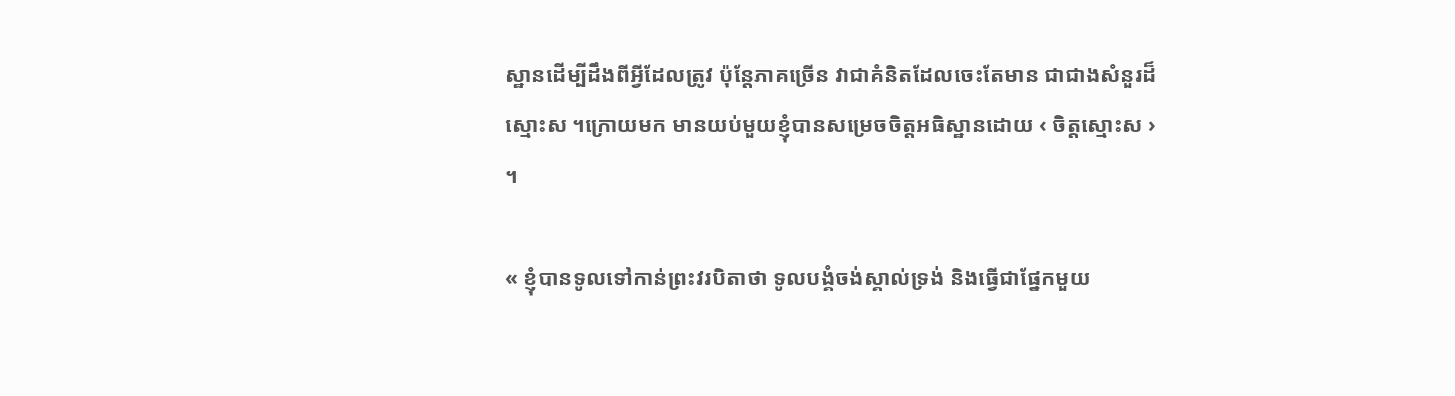ស្ឋានដើម្បីដឹងពីអ្វីដែលត្រូវ ប៉ុន្តែភាគច្រើន វាជាគំនិតដែលចេះតែមាន ជាជាងសំនួរដ៏ស្មោះស ។ក្រោយមក មានយប់មួយខ្ញុំបានសម្រេចចិត្តអធិស្ឋានដោយ ‹ ចិត្តស្មោះស › ។

« ខ្ញុំបានទូលទៅកាន់ព្រះវរបិតាថា ទូលបង្គំចង់ស្គាល់ទ្រង់ និងធ្វើជាផ្នែកមួយ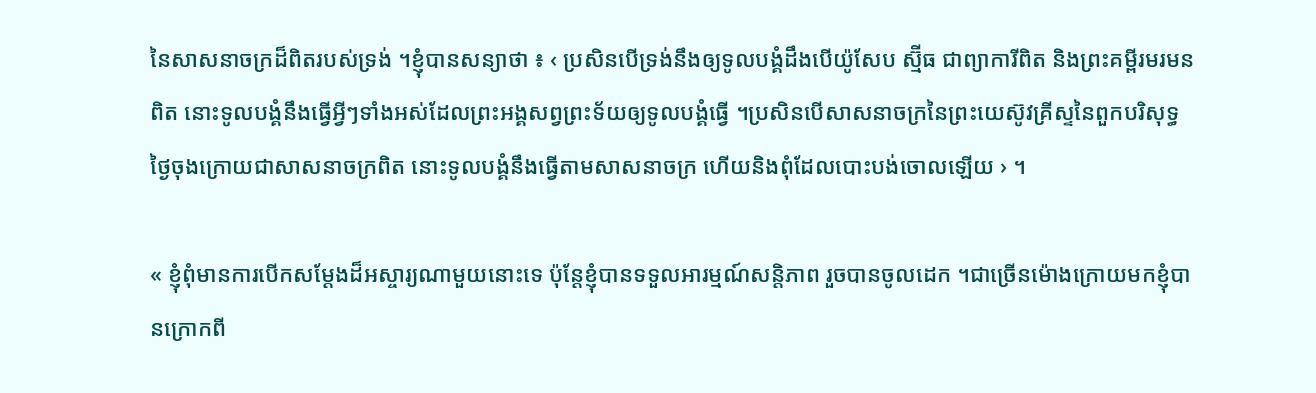នៃសាសនាចក្រដ៏ពិតរបស់ទ្រង់ ។ខ្ញុំបានសន្យាថា ៖ ‹ ប្រសិនបើទ្រង់នឹងឲ្យទូលបង្គំដឹងបើយ៉ូសែប ស្ម៊ីធ ជាព្យាការីពិត និងព្រះគម្ពីរមរមនពិត នោះទូលបង្គំនឹងធ្វើអ្វីៗទាំងអស់ដែលព្រះអង្គសព្វព្រះទ័យឲ្យទូលបង្គំធ្វើ ។ប្រសិនបើសាសនាចក្រនៃព្រះយេស៊ូវគ្រីស្ទនៃពួកបរិសុទ្ធថ្ងៃចុងក្រោយជាសាសនាចក្រពិត នោះទូលបង្គំនឹងធ្វើតាមសាសនាចក្រ ហើយនិងពុំដែលបោះបង់ចោលឡើយ › ។

« ខ្ញុំពុំមានការបើកសម្តែងដ៏អស្ចារ្យណាមួយនោះទេ ប៉ុន្តែខ្ញុំបានទទួលអារម្មណ៍សន្តិភាព រួចបានចូលដេក ។ជាច្រើនម៉ោងក្រោយមកខ្ញុំបានក្រោកពី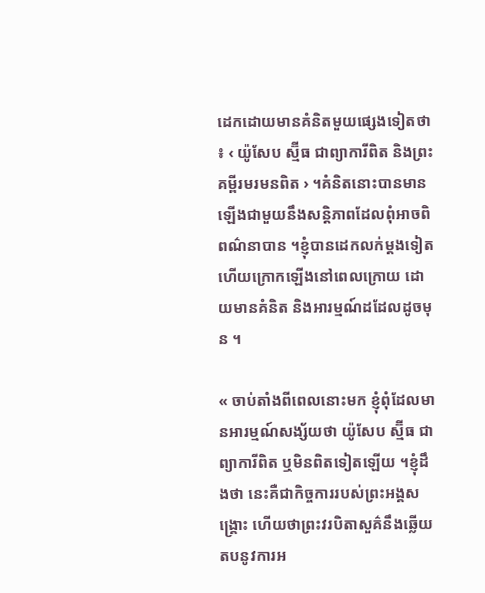ដេកដោយមានគំនិតមួយផ្សេងទៀតថា ៖ ‹ យ៉ូសែប ស្ម៊ីធ ជាព្យាការីពិត និងព្រះគម្ពីរមរមនពិត › ។គំនិតនោះបានមានឡើងជាមួយនឹងសន្តិភាពដែលពុំអាចពិពណ៌នាបាន ។ខ្ញុំបានដេកលក់ម្តងទៀត ហើយក្រោកឡើងនៅពេលក្រោយ ដោយមានគំនិត និងអារម្មណ៍ដដែលដូចមុន ។

« ចាប់តាំងពីពេលនោះមក ខ្ញុំពុំដែលមានអារម្មណ៍សង្ស័យថា យ៉ូសែប ស្ម៊ីធ ជាព្យាការីពិត ឬមិនពិតទៀតឡើយ ។ខ្ញុំដឹងថា នេះគឺជាកិច្ចការរបស់ព្រះអង្គសង្គ្រោះ ហើយថាព្រះវរបិតាសួគ៌នឹងឆ្លើយតបនូវការអ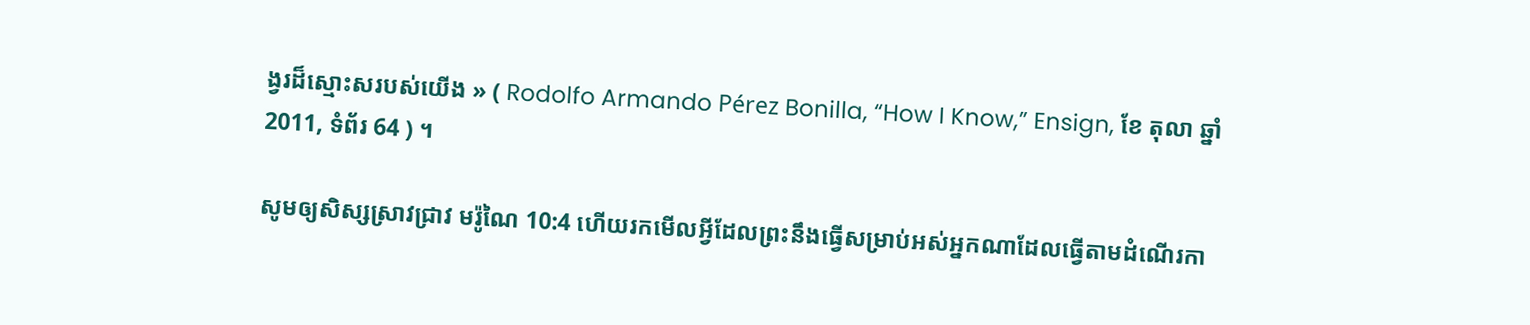ង្វរដ៏ស្មោះសរបស់យើង » ( Rodolfo Armando Pérez Bonilla, “How I Know,” Ensign, ខែ តុលា ឆ្នាំ 2011, ទំព័រ 64 ) ។

សូមឲ្យសិស្សស្រាវជ្រាវ មរ៉ូណៃ 10:4 ហើយរកមើលអ្វីដែលព្រះនឹងធ្វើសម្រាប់អស់អ្នកណាដែលធ្វើតាមដំណើរកា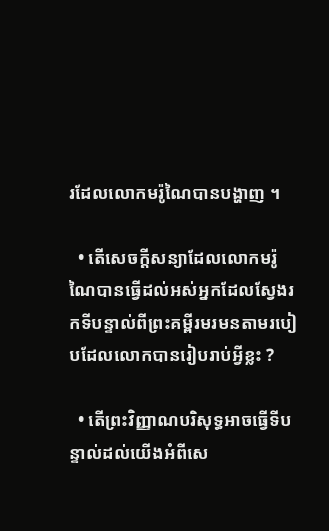រដែលលោកមរ៉ូណៃបានបង្ហាញ ។

  • តើសេចក្ដីសន្យាដែលលោកមរ៉ូណៃបានធ្វើដល់អស់អ្នកដែលស្វែងរកទីបន្ទាល់ពីព្រះគម្ពីរមរមនតាមរបៀបដែលលោកបានរៀបរាប់អ្វីខ្លះ ?

  • តើព្រះវិញ្ញាណបរិសុទ្ធអាចធ្វើទីបន្ទាល់ដល់យើងអំពីសេ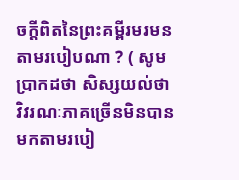ចក្តីពិតនៃព្រះគម្ពីរមរមនតាមរបៀបណា ? ( សូមប្រាកដថា សិស្សយល់ថា វិវរណៈភាគច្រើនមិនបានមកតាមរបៀ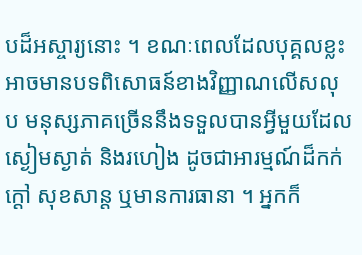បដ៏អស្ចារ្យនោះ ។ ខណៈពេលដែលបុគ្គលខ្លះអាចមានបទពិសោធន៍ខាងវិញ្ញាណលើសលុប មនុស្សភាគច្រើននឹងទទួលបានអ្វីមួយដែលស្ងៀមស្ងាត់ និងរហៀង ដូចជាអារម្មណ៍ដ៏កក់ក្ដៅ សុខសាន្ដ ឬមានការធានា ។ អ្នកក៏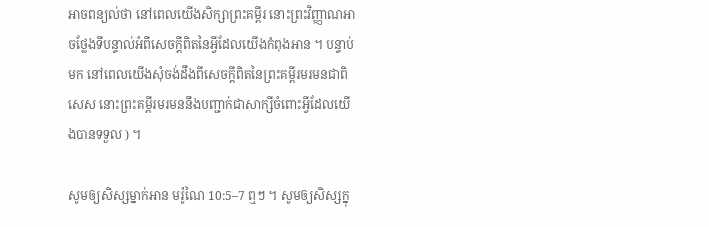អាចពន្យល់ថា នៅពេលយើងសិក្សាព្រះគម្ពីរ នោះព្រះវិញ្ញាណអាចថ្លែងទីបន្ទាល់អំពីសេចក្ដីពិតនៃអ្វីដែលយើងកំពុងអាន ។ បន្ទាប់មក នៅពេលយើងសុំចង់ដឹងពីសេចក្ដីពិតនៃព្រះគម្ពីរមរមនជាពិសេស នោះព្រះគម្ពីរមរមននឹងបញ្ជាក់ជាសាក្សីចំពោះអ្វីដែលយើងបានទទួល ) ។

សូមឲ្យសិស្សម្នាក់អាន មរ៉ូណៃ 10:5–7 ឮៗ ។ សូមឲ្យសិស្សក្នុ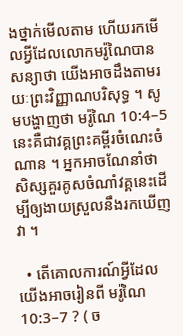ងថ្នាក់មើលតាម ហើយរកមើលអ្វីដែលលោកមរ៉ូណៃបានសន្យាថា យើងអាចដឹងតាមរយៈព្រះវិញ្ញាណបរិសុទ្ធ ។ សូមបង្ហាញថា មរ៉ូណៃ 10:4–5 នេះគឺជាវគ្គព្រះគម្ពីរចំណេះចំណាន ។ អ្នកអាចណែនាំថា សិស្សគួរគូសចំណាំវគ្គនេះដើម្បីឲ្យងាយស្រួលនឹងរកឃើញវា ។

  • តើគោលការណ៍អ្វីដែលយើងអាចរៀនពី មរ៉ូណៃ 10:3–7 ? ( ច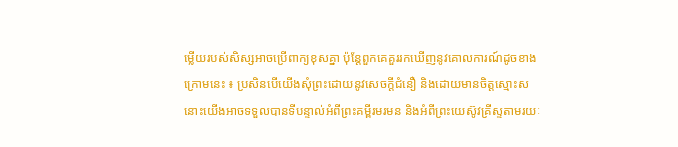ម្លើយរបស់សិស្សអាចប្រើពាក្យខុសគ្នា ប៉ុន្ដែពួកគេគួររកឃើញនូវគោលការណ៍ដូចខាងក្រោមនេះ ៖ ប្រសិនបើយើងសុំព្រះដោយនូវសេចក្តីជំនឿ និងដោយមានចិត្តស្មោះស នោះយើងអាចទទួលបានទីបន្ទាល់អំពីព្រះគម្ពីរមរមន និងអំពីព្រះយេស៊ូវគ្រីស្ទតាមរយៈ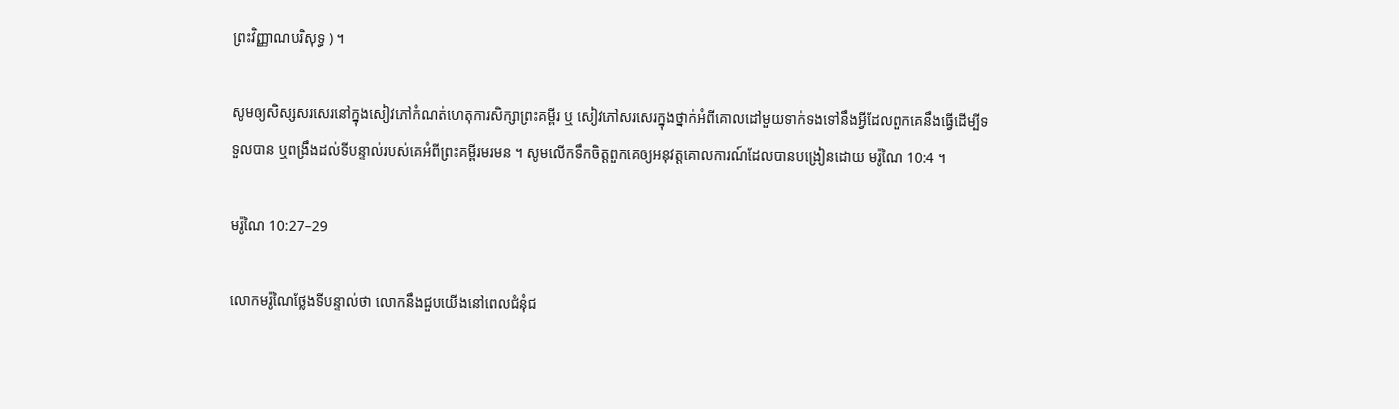ព្រះវិញ្ញាណបរិសុទ្ធ ) ។

សូមឲ្យសិស្សសរសេរនៅក្នុងសៀវភៅកំណត់ហេតុការសិក្សាព្រះគម្ពីរ ឬ សៀវភៅសរសេរក្នុងថ្នាក់អំពីគោលដៅមួយទាក់ទងទៅនឹងអ្វីដែលពួកគេនឹងធ្វើដើម្បីទទួលបាន ឬពង្រឹងដល់ទីបន្ទាល់របស់គេអំពីព្រះគម្ពីរមរមន ។ សូមលើកទឹកចិត្តពួកគេឲ្យអនុវត្តគោលការណ៍ដែលបានបង្រៀនដោយ មរ៉ូណៃ 10:4 ។

មរ៉ូណៃ 10:27–29

លោកមរ៉ូណៃថ្លែងទីបន្ទាល់ថា លោកនឹងជួបយើងនៅពេលជំនុំជ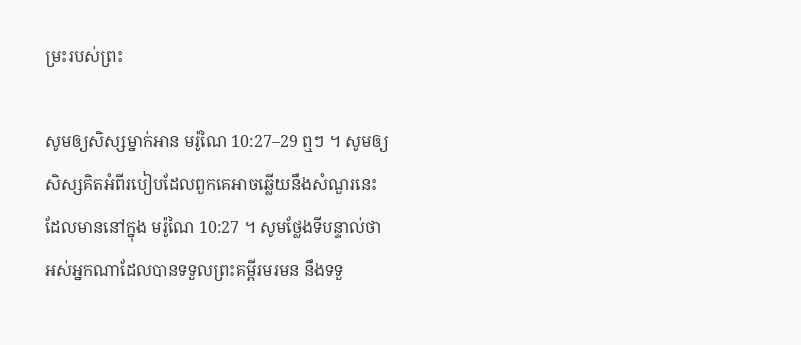ម្រះរបស់ព្រះ

សូមឲ្យសិស្សម្នាក់អាន មរ៉ូណៃ 10:27–29 ឮៗ ។ សូមឲ្យសិស្សគិតអំពីរបៀបដែលពួកគេអាចឆ្លើយនឹងសំណួរនេះដែលមាននៅក្នុង មរ៉ូណៃ 10:27 ។ សូមថ្លែងទីបន្ទាល់ថា អស់អ្នកណាដែលបានទទួលព្រះគម្ពីរមរមន នឹងទទួ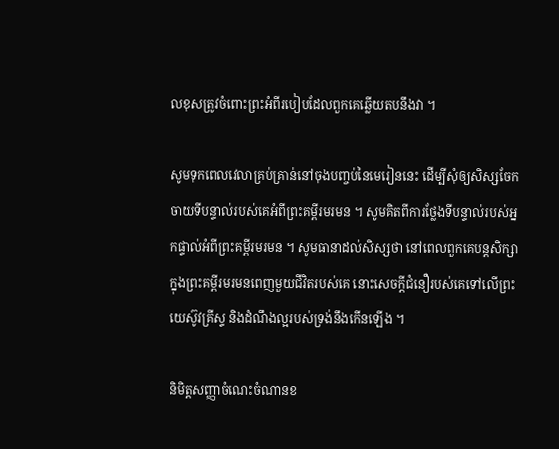លខុសត្រូវចំពោះព្រះអំពីរបៀបដែលពួកគេឆ្លើយតបនឹងវា ។

សូមទុកពេលវេលាគ្រប់គ្រាន់នៅចុងបញ្ចប់នៃមេរៀននេះ ដើម្បីសុំឲ្យសិស្សចែកចាយទីបន្ទាល់របស់គេអំពីព្រះគម្ពីរមរមន ។ សូមគិតពីការថ្លែងទីបន្ទាល់របស់អ្នកផ្ទាល់អំពីព្រះគម្ពីរមរមន ។ សូមធានាដល់សិស្សថា នៅពេលពួកគេបន្ដសិក្សាក្នុងព្រះគម្ពីរមរមនពេញមួយជីវិតរបស់គេ នោះសេចក្តីជំនឿរបស់គេទៅលើព្រះយេស៊ូវគ្រីស្ទ និងដំណឹងល្អរបស់ទ្រង់នឹងកើនឡើង ។

និមិត្តសញ្ញាចំណេះចំណានខ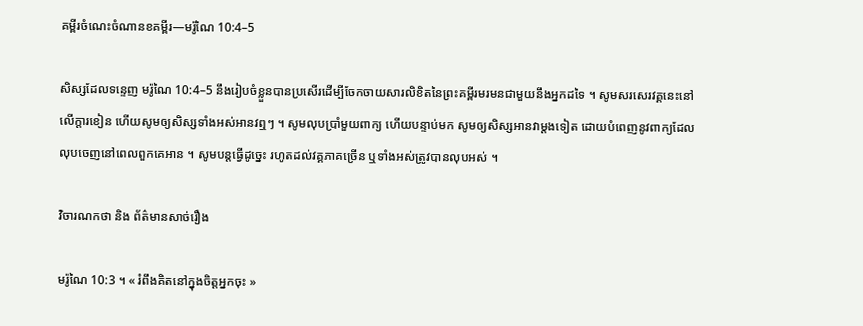គម្ពីរចំណេះចំណានខគម្ពីរ—មរ៉ូណៃ 10:4–5

សិស្សដែលទន្ទេញ មរ៉ូណៃ 10:4–5 នឹងរៀបចំខ្លួនបានប្រសើរដើម្បីចែកចាយសារលិខិតនៃព្រះគម្ពីរមរមនជាមួយនឹងអ្នកដទៃ ។ សូមសរសេរវគ្គនេះនៅលើក្ដារខៀន ហើយសូមឲ្យសិស្សទាំងអស់អានវឮៗ ។ សូមលុបប្រាំមួយពាក្យ ហើយបន្ទាប់មក សូមឲ្យសិស្សអានវាម្ដងទៀត ដោយបំពេញនូវពាក្យដែលលុបចេញនៅពេលពួកគេអាន ។ សូមបន្ដធ្វើដូច្នេះ រហូតដល់វគ្គភាគច្រើន ឬទាំងអស់ត្រូវបានលុបអស់ ។

វិចារណកថា និង ព័ត៌មានសាច់រឿង

មរ៉ូណៃ 10:3 ។ « រំពឹងគិតនៅក្នុងចិត្តអ្នកចុះ »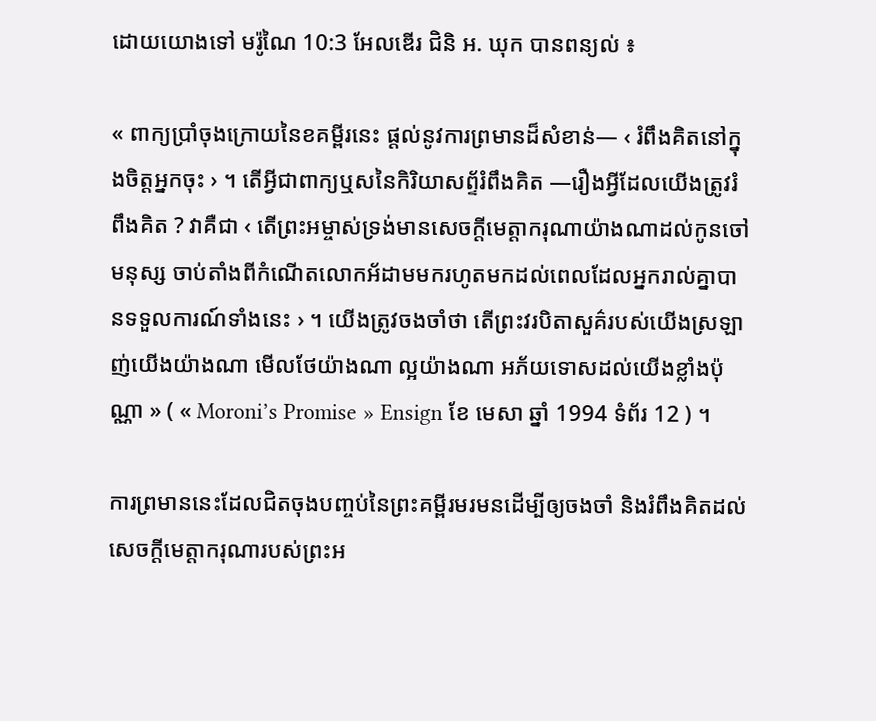ដោយយោងទៅ មរ៉ូណៃ 10:3 អែលឌើរ ជិនិ អ. ឃុក បានពន្យល់ ៖

« ពាក្យប្រាំចុងក្រោយនៃខគម្ពីរនេះ ផ្ដល់នូវការព្រមានដ៏សំខាន់— ‹ រំពឹងគិតនៅក្នុងចិត្តអ្នកចុះ › ។ តើអ្វីជាពាក្យឬសនៃកិរិយាសព័្ទរំពឹងគិត —រឿងអ្វីដែលយើងត្រូវរំពឹងគិត ? វាគឺជា ‹ តើព្រះអម្ចាស់ទ្រង់មានសេចក្ដីមេត្តាករុណាយ៉ាងណាដល់កូនចៅមនុស្ស ចាប់តាំងពីកំណើតលោកអ័ដាមមករហូតមកដល់ពេលដែលអ្នករាល់គ្នាបានទទួលការណ៍ទាំងនេះ › ។ យើងត្រូវចងចាំថា តើព្រះវរបិតាសួគ៌របស់យើងស្រឡាញ់យើងយ៉ាងណា មើលថែយ៉ាងណា ល្អយ៉ាងណា អភ័យទោសដល់យើងខ្លាំងប៉ុណ្ណា » ( « Moroni’s Promise » Ensign ខែ មេសា ឆ្នាំ 1994 ទំព័រ 12 ) ។

ការព្រមាននេះដែលជិតចុងបញ្ចប់នៃព្រះគម្ពីរមរមនដើម្បីឲ្យចងចាំ និងរំពឹងគិតដល់សេចក្ដីមេត្តាករុណារបស់ព្រះអ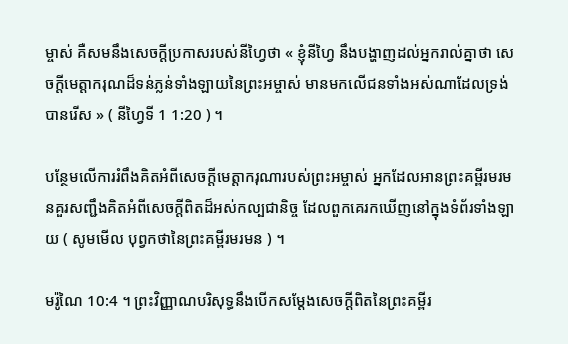ម្ចាស់ គឺសមនឹងសេចក្ដីប្រកាសរបស់នីហ្វៃថា « ខ្ញុំនីហ្វៃ នឹងបង្ហាញដល់អ្នករាល់គ្នាថា សេចក្ដីមេត្តាករុណដ៏ទន់ភ្លន់ទាំងឡាយនៃព្រះអម្ចាស់ មានមកលើជនទាំងអស់ណាដែលទ្រង់បានរើស » ( នីហ្វៃទី 1 1:20 ) ។

បន្ថែមលើការរំពឹងគិតអំពីសេចក្ដីមេត្តាករុណារបស់ព្រះអម្ចាស់ អ្នកដែលអានព្រះគម្ពីរមរមនគួរសញ្ជឹងគិតអំពីសេចក្ដីពិតដ៏អស់កល្បជានិច្ច ដែលពួកគេរកឃើញនៅក្នុងទំព័រទាំងឡាយ ( សូមមើល បុព្វកថានៃព្រះគម្ពីរមរមន ) ។

មរ៉ូណៃ 10:4 ។ ព្រះវិញ្ញាណបរិសុទ្ធនឹងបើកសម្តែងសេចក្តីពិតនៃព្រះគម្ពីរ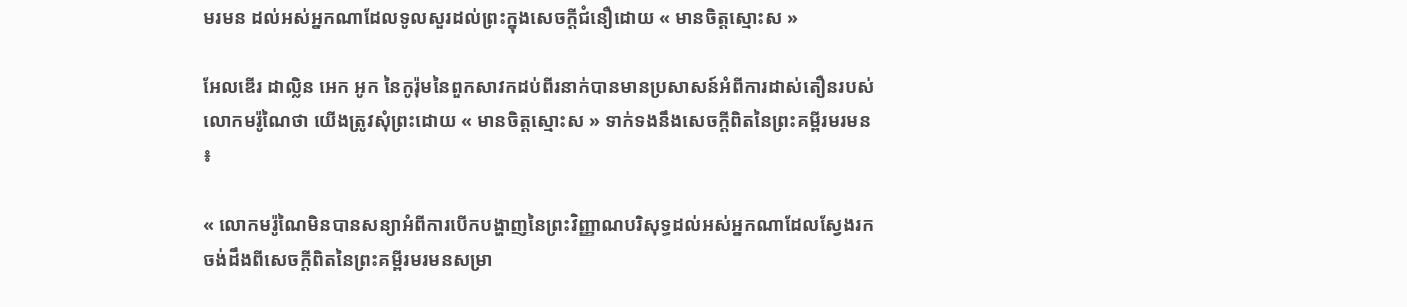មរមន ដល់អស់អ្នកណាដែលទូលសួរដល់ព្រះក្នុងសេចក្តីជំនឿដោយ « មានចិត្តស្មោះស »

អែលឌើរ ដាល្លិន អេក អូក នៃកូរ៉ុមនៃពួកសាវកដប់ពីរនាក់បានមានប្រសាសន៍អំពីការដាស់តឿនរបស់លោកមរ៉ូណៃថា យើងត្រូវសុំព្រះដោយ « មានចិត្តស្មោះស » ទាក់ទងនឹងសេចក្ដីពិតនៃព្រះគម្ពីរមរមន ៖

« លោកមរ៉ូណៃមិនបានសន្យាអំពីការបើកបង្ហាញនៃព្រះវិញ្ញាណបរិសុទ្ធដល់អស់អ្នកណាដែលស្វែងរកចង់ដឹងពីសេចក្ដីពិតនៃព្រះគម្ពីរមរមនសម្រា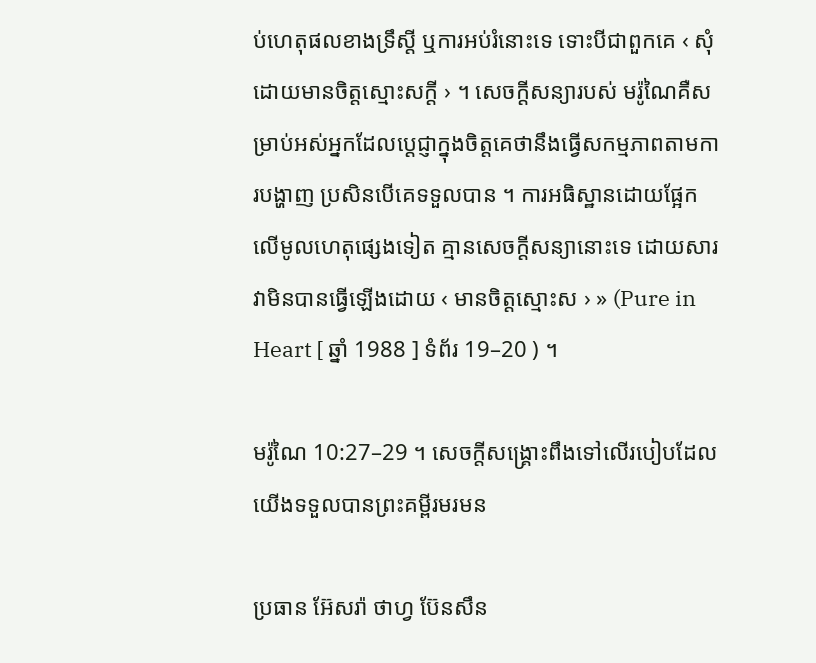ប់ហេតុផលខាងទ្រឹស្តី ឬការអប់រំនោះទេ ទោះបីជាពួកគេ ‹ សុំដោយមានចិត្តស្មោះសក្ដី › ។ សេចក្ដីសន្យារបស់ មរ៉ូណៃគឺសម្រាប់អស់អ្នកដែលប្ដេជ្ញាក្នុងចិត្តគេថានឹងធ្វើសកម្មភាពតាមការបង្ហាញ ប្រសិនបើគេទទួលបាន ។ ការអធិស្ឋានដោយផ្អែកលើមូលហេតុផ្សេងទៀត គ្មានសេចក្ដីសន្យានោះទេ ដោយសារវាមិនបានធ្វើឡើងដោយ ‹ មានចិត្តស្មោះស › » (Pure in Heart [ ឆ្នាំ 1988 ] ទំព័រ 19–20 ) ។

មរ៉ូណៃ 10:27–29 ។ សេចក្តីសង្គ្រោះពឹងទៅលើរបៀបដែលយើងទទួលបានព្រះគម្ពីរមរមន

ប្រធាន អ៊ែសរ៉ា ថាហ្វ ប៊ែនសឹន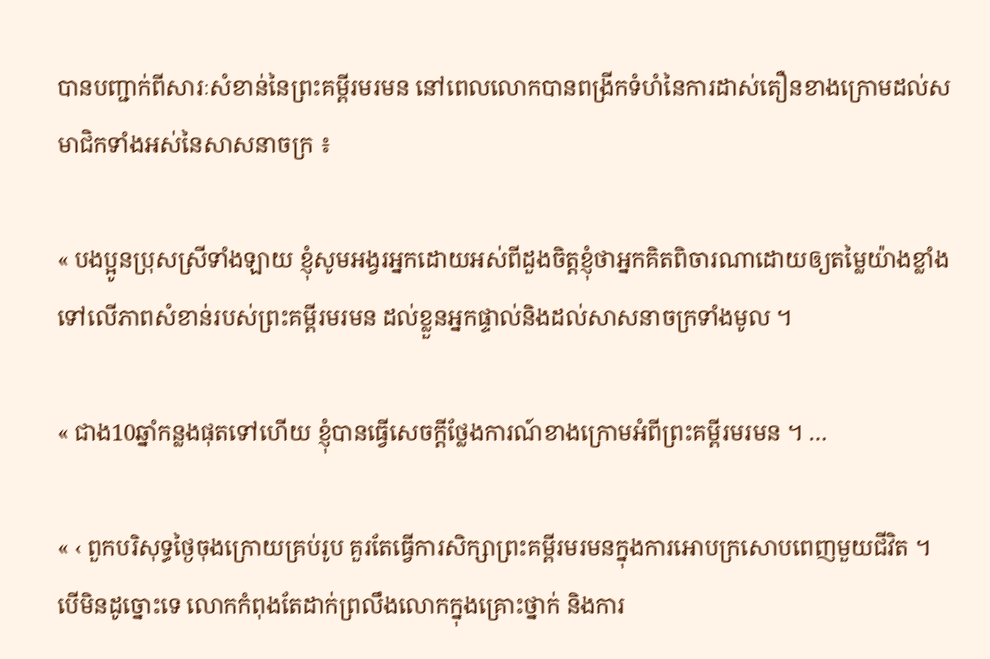បានបញ្ជាក់ពីសារៈសំខាន់នៃព្រះគម្ពីរមរមន នៅពេលលោកបានពង្រីកទំហំនៃការដាស់តឿនខាងក្រោមដល់សមាជិកទាំងអស់នៃសាសនាចក្រ ៖

« បងប្អូនប្រុសស្រីទាំងឡាយ ខ្ញុំសូមអង្វរអ្នកដោយអស់ពីដួងចិត្តខ្ញុំថាអ្នកគិតពិចារណាដោយឲ្យតម្លៃយ៉ាងខ្លាំងទៅលើភាពសំខាន់របស់ព្រះគម្ពីរមរមន ដល់ខ្លួនអ្នកផ្ទាល់និងដល់សាសនាចក្រទាំងមូល ។

« ជាង10ឆ្នាំកន្លងផុតទៅហើយ ខ្ញុំបានធ្វើសេចក្តីថ្លែងការណ៍ខាងក្រោមអំពីព្រះគម្ពីរមរមន ។ …

« ‹ ពួកបរិសុទ្ធថ្ងៃចុងក្រោយគ្រប់រូប គួរតែធ្វើការសិក្សាព្រះគម្ពីរមរមនក្នុងការអោបក្រសោបពេញមួយជីវិត ។ បើមិនដូច្នោះទេ លោកកំពុងតែដាក់ព្រលឹងលោកក្នុងគ្រោះថ្នាក់ និងការ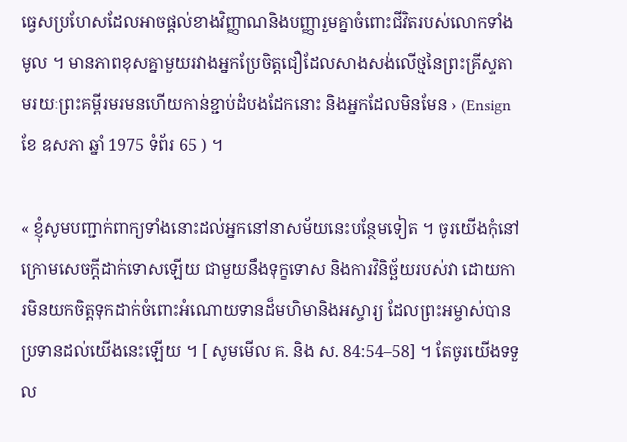ធ្វេសប្រហែសដែលអាចផ្តល់ខាងវិញ្ញាណនិងបញ្ញារួមគ្នាចំពោះជីវិតរបស់លោកទាំងមូល ។ មានភាពខុសគ្នាមួយរវាងអ្នកប្រែចិត្តជឿដែលសាងសង់លើថ្មនៃព្រះគ្រីស្ទតាមរយៈព្រះគម្ពីរមរមនហើយកាន់ខ្ជាប់ដំបងដែកនោះ និងអ្នកដែលមិនមែន › (Ensign ខែ ឧសភា ឆ្នាំ 1975 ទំព័រ 65 ) ។

« ខ្ញុំសូមបញ្ជាក់ពាក្យទាំងនោះដល់អ្នកនៅនាសម័យនេះបន្ថែមទៀត ។ ចូរយើងកុំនៅក្រោមសេចក្តីដាក់ទោសឡើយ ជាមួយនឹងទុក្ខទោស និងការវិនិច្ឆ័យរបស់វា ដោយការមិនយកចិត្តទុកដាក់ចំពោះអំណោយទានដ៏មហិមានិងអស្ចារ្យ ដែលព្រះអម្ចាស់បានប្រទានដល់យើងនេះឡើយ ។ [ សូមមើល គ. និង ស. 84:54–58] ។ តែចូរយើងទទួល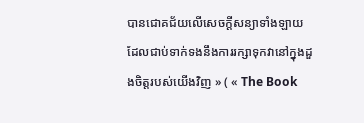បានជោគជ័យលើសេចក្ដីសន្យាទាំងឡាយ ដែលជាប់ទាក់ទងនឹងការរក្សាទុកវានៅក្នុងដួងចិត្តរបស់យើងវិញ » ( « The Book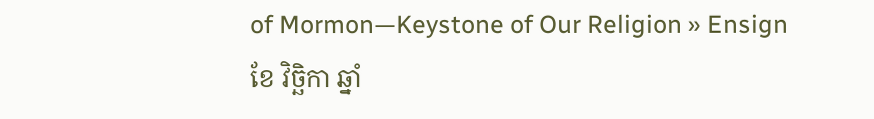of Mormon—Keystone of Our Religion » Ensign ខែ វិច្ឆិកា ឆ្នាំ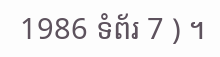1986 ទំព័រ 7 ) ។